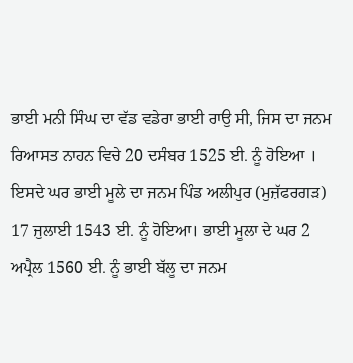ਭਾਈ ਮਨੀ ਸਿੰਘ ਦਾ ਵੱਡ ਵਡੇਰਾ ਭਾਈ ਰਾਉ ਸੀ, ਜਿਸ ਦਾ ਜਨਮ ਰਿਆਸਤ ਨਾਹਨ ਵਿਚੇ 20 ਦਸੰਬਰ 1525 ਈ. ਨੂੰ ਹੋਇਆ । ਇਸਦੇ ਘਰ ਭਾਈ ਮੂਲੇ ਦਾ ਜਨਮ ਪਿੰਡ ਅਲੀਪੁਰ (ਮੁਜ਼ੱਫਰਗੜ) 17 ਜੁਲਾਈ 1543 ਈ. ਨੂੰ ਹੋਇਆ। ਭਾਈ ਮੂਲਾ ਦੇ ਘਰ 2 ਅਪ੍ਰੈਲ 1560 ਈ. ਨੂੰ ਭਾਈ ਬੱਲੂ ਦਾ ਜਨਮ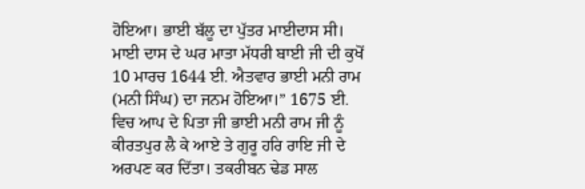ਹੋਇਆ। ਭਾਈ ਬੱਲੂ ਦਾ ਪੁੱਤਰ ਮਾਈਦਾਸ ਸੀ। ਮਾਈ ਦਾਸ ਦੇ ਘਰ ਮਾਤਾ ਮੱਧਰੀ ਬਾਈ ਜੀ ਦੀ ਕੁਖੋਂ 10 ਮਾਰਚ 1644 ਈ. ਐਤਵਾਰ ਭਾਈ ਮਨੀ ਰਾਮ (ਮਨੀ ਸਿੰਘ) ਦਾ ਜਨਮ ਹੋਇਆ।” 1675 ਈ. ਵਿਚ ਆਪ ਦੇ ਪਿਤਾ ਜੀ ਭਾਈ ਮਨੀ ਰਾਮ ਜੀ ਨੂੰ ਕੀਰਤਪੁਰ ਲੈ ਕੇ ਆਏ ਤੇ ਗੁਰੂ ਹਰਿ ਰਾਇ ਜੀ ਦੇ ਅਰਪਣ ਕਰ ਦਿੱਤਾ। ਤਕਰੀਬਨ ਢੇਡ ਸਾਲ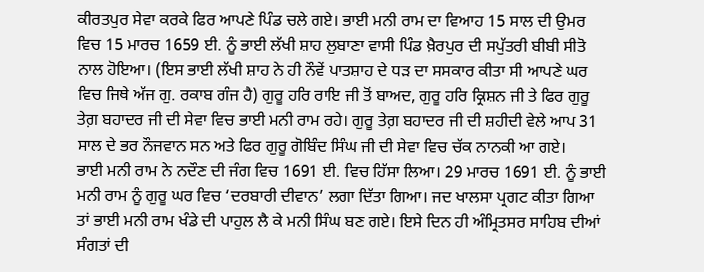ਕੀਰਤਪੁਰ ਸੇਵਾ ਕਰਕੇ ਫਿਰ ਆਪਣੇ ਪਿੰਡ ਚਲੇ ਗਏ। ਭਾਈ ਮਨੀ ਰਾਮ ਦਾ ਵਿਆਹ 15 ਸਾਲ ਦੀ ਉਮਰ ਵਿਚ 15 ਮਾਰਚ 1659 ਈ. ਨੂੰ ਭਾਈ ਲੱਖੀ ਸ਼ਾਹ ਲੁਬਾਣਾ ਵਾਸੀ ਪਿੰਡ ਖ਼ੈਰਪੁਰ ਦੀ ਸਪੁੱਤਰੀ ਬੀਬੀ ਸੀਤੋ ਨਾਲ ਹੋਇਆ। (ਇਸ ਭਾਈ ਲੱਖੀ ਸ਼ਾਹ ਨੇ ਹੀ ਨੌਵੇਂ ਪਾਤਸ਼ਾਹ ਦੇ ਧੜ ਦਾ ਸਸਕਾਰ ਕੀਤਾ ਸੀ ਆਪਣੇ ਘਰ ਵਿਚ ਜਿਥੇ ਅੱਜ ਗੁ. ਰਕਾਬ ਗੰਜ ਹੈ) ਗੁਰੂ ਹਰਿ ਰਾਇ ਜੀ ਤੋਂ ਬਾਅਦ, ਗੁਰੂ ਹਰਿ ਕ੍ਰਿਸ਼ਨ ਜੀ ਤੇ ਫਿਰ ਗੁਰੂ ਤੇਗ਼ ਬਹਾਦਰ ਜੀ ਦੀ ਸੇਵਾ ਵਿਚ ਭਾਈ ਮਨੀ ਰਾਮ ਰਹੇ। ਗੁਰੂ ਤੇਗ਼ ਬਹਾਦਰ ਜੀ ਦੀ ਸ਼ਹੀਦੀ ਵੇਲੇ ਆਪ 31 ਸਾਲ ਦੇ ਭਰ ਨੌਜਵਾਨ ਸਨ ਅਤੇ ਫਿਰ ਗੁਰੂ ਗੋਬਿੰਦ ਸਿੰਘ ਜੀ ਦੀ ਸੇਵਾ ਵਿਚ ਚੱਕ ਨਾਨਕੀ ਆ ਗਏ।
ਭਾਈ ਮਨੀ ਰਾਮ ਨੇ ਨਦੌਣ ਦੀ ਜੰਗ ਵਿਚ 1691 ਈ. ਵਿਚ ਹਿੱਸਾ ਲਿਆ। 29 ਮਾਰਚ 1691 ਈ. ਨੂੰ ਭਾਈ ਮਨੀ ਰਾਮ ਨੂੰ ਗੁਰੂ ਘਰ ਵਿਚ ‘ਦਰਬਾਰੀ ਦੀਵਾਨ’ ਲਗਾ ਦਿੱਤਾ ਗਿਆ। ਜਦ ਖਾਲਸਾ ਪ੍ਰਗਟ ਕੀਤਾ ਗਿਆ ਤਾਂ ਭਾਈ ਮਨੀ ਰਾਮ ਖੰਡੇ ਦੀ ਪਾਹੁਲ ਲੈ ਕੇ ਮਨੀ ਸਿੰਘ ਬਣ ਗਏ। ਇਸੇ ਦਿਨ ਹੀ ਅੰਮ੍ਰਿਤਸਰ ਸਾਹਿਬ ਦੀਆਂ ਸੰਗਤਾਂ ਦੀ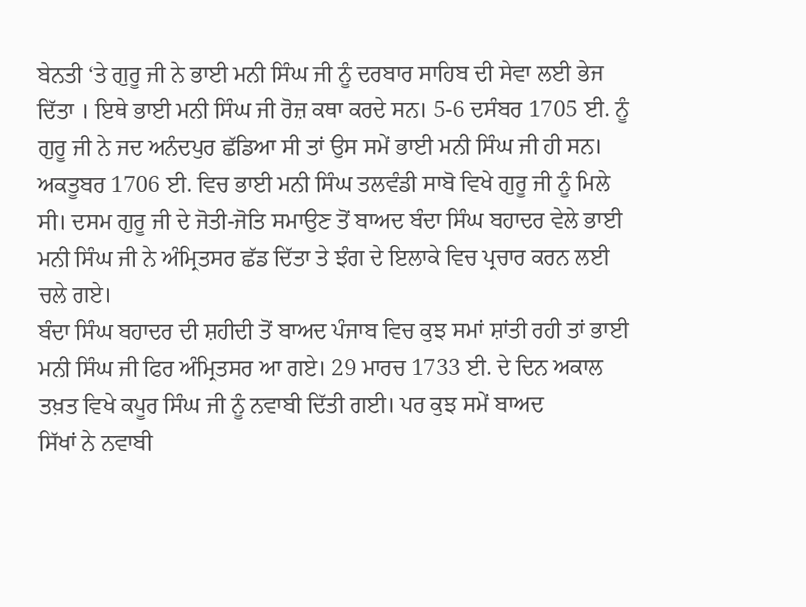ਬੇਨਤੀ ‘ਤੇ ਗੁਰੂ ਜੀ ਨੇ ਭਾਈ ਮਨੀ ਸਿੰਘ ਜੀ ਨੂੰ ਦਰਬਾਰ ਸਾਹਿਬ ਦੀ ਸੇਵਾ ਲਈ ਭੇਜ ਦਿੱਤਾ । ਇਥੇ ਭਾਈ ਮਨੀ ਸਿੰਘ ਜੀ ਰੋਜ਼ ਕਥਾ ਕਰਦੇ ਸਨ। 5-6 ਦਸੰਬਰ 1705 ਈ. ਨੂੰ ਗੁਰੂ ਜੀ ਨੇ ਜਦ ਅਨੰਦਪੁਰ ਛੱਡਿਆ ਸੀ ਤਾਂ ਉਸ ਸਮੇਂ ਭਾਈ ਮਨੀ ਸਿੰਘ ਜੀ ਹੀ ਸਨ। ਅਕਤੂਬਰ 1706 ਈ. ਵਿਚ ਭਾਈ ਮਨੀ ਸਿੰਘ ਤਲਵੰਡੀ ਸਾਬੋ ਵਿਖੇ ਗੁਰੂ ਜੀ ਨੂੰ ਮਿਲੇ ਸੀ। ਦਸਮ ਗੁਰੂ ਜੀ ਦੇ ਜੋਤੀ-ਜੋਤਿ ਸਮਾਉਣ ਤੋਂ ਬਾਅਦ ਬੰਦਾ ਸਿੰਘ ਬਹਾਦਰ ਵੇਲੇ ਭਾਈ ਮਨੀ ਸਿੰਘ ਜੀ ਨੇ ਅੰਮ੍ਰਿਤਸਰ ਛੱਡ ਦਿੱਤਾ ਤੇ ਝੰਗ ਦੇ ਇਲਾਕੇ ਵਿਚ ਪ੍ਰਚਾਰ ਕਰਨ ਲਈ ਚਲੇ ਗਏ।
ਬੰਦਾ ਸਿੰਘ ਬਹਾਦਰ ਦੀ ਸ਼ਹੀਦੀ ਤੋਂ ਬਾਅਦ ਪੰਜਾਬ ਵਿਚ ਕੁਝ ਸਮਾਂ ਸ਼ਾਂਤੀ ਰਹੀ ਤਾਂ ਭਾਈ ਮਨੀ ਸਿੰਘ ਜੀ ਫਿਰ ਅੰਮ੍ਰਿਤਸਰ ਆ ਗਏ। 29 ਮਾਰਚ 1733 ਈ. ਦੇ ਦਿਨ ਅਕਾਲ ਤਖ਼ਤ ਵਿਖੇ ਕਪੂਰ ਸਿੰਘ ਜੀ ਨੂੰ ਨਵਾਬੀ ਦਿੱਤੀ ਗਈ। ਪਰ ਕੁਝ ਸਮੇਂ ਬਾਅਦ
ਸਿੱਖਾਂ ਨੇ ਨਵਾਬੀ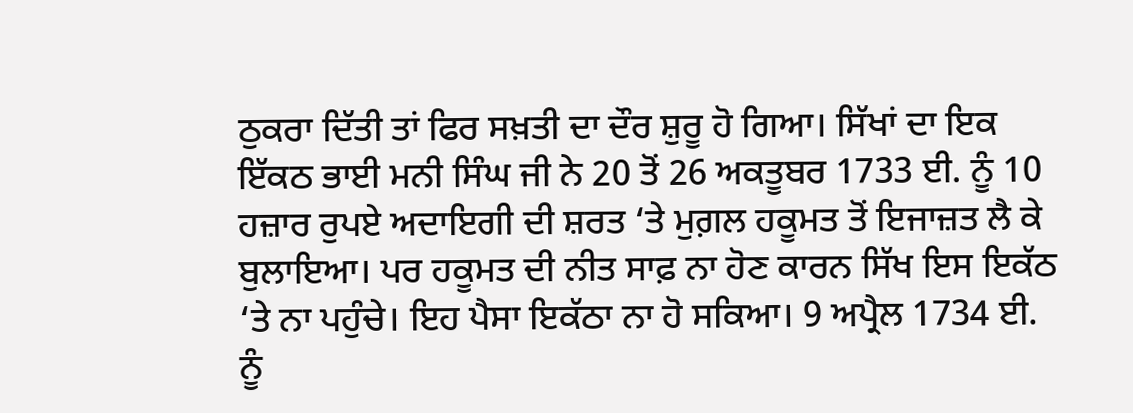ਠੁਕਰਾ ਦਿੱਤੀ ਤਾਂ ਫਿਰ ਸਖ਼ਤੀ ਦਾ ਦੌਰ ਸ਼ੁਰੂ ਹੋ ਗਿਆ। ਸਿੱਖਾਂ ਦਾ ਇਕ ਇੱਕਠ ਭਾਈ ਮਨੀ ਸਿੰਘ ਜੀ ਨੇ 20 ਤੋਂ 26 ਅਕਤੂਬਰ 1733 ਈ. ਨੂੰ 10 ਹਜ਼ਾਰ ਰੁਪਏ ਅਦਾਇਗੀ ਦੀ ਸ਼ਰਤ ‘ਤੇ ਮੁਗ਼ਲ ਹਕੂਮਤ ਤੋਂ ਇਜਾਜ਼ਤ ਲੈ ਕੇ ਬੁਲਾਇਆ। ਪਰ ਹਕੂਮਤ ਦੀ ਨੀਤ ਸਾਫ਼ ਨਾ ਹੋਣ ਕਾਰਨ ਸਿੱਖ ਇਸ ਇਕੱਠ ‘ਤੇ ਨਾ ਪਹੁੰਚੇ। ਇਹ ਪੈਸਾ ਇਕੱਠਾ ਨਾ ਹੋ ਸਕਿਆ। 9 ਅਪ੍ਰੈਲ 1734 ਈ. ਨੂੰ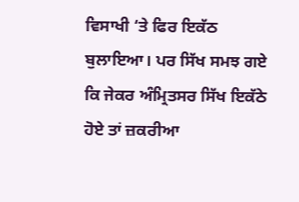ਵਿਸਾਖੀ ‘ਤੇ ਫਿਰ ਇਕੱਠ ਬੁਲਾਇਆ। ਪਰ ਸਿੱਖ ਸਮਝ ਗਏ ਕਿ ਜੇਕਰ ਅੰਮ੍ਰਿਤਸਰ ਸਿੱਖ ਇਕੱਠੇ ਹੋਏ ਤਾਂ ਜ਼ਕਰੀਆ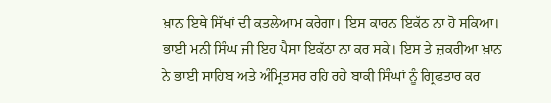ਖ਼ਾਨ ਇਥੇ ਸਿੱਖਾਂ ਦੀ ਕਤਲੇਆਮ ਕਰੇਗਾ। ਇਸ ਕਾਰਨ ਇਕੱਠ ਨਾ ਹੋ ਸਕਿਆ। ਭਾਈ ਮਨੀ ਸਿੰਘ ਜੀ ਇਹ ਪੈਸਾ ਇਕੱਠਾ ਨਾ ਕਰ ਸਕੇ। ਇਸ ਤੇ ਜ਼ਕਰੀਆ ਖ਼ਾਨ ਨੇ ਭਾਈ ਸਾਹਿਬ ਅਤੇ ਅੰਮ੍ਰਿਤਸਰ ਰਹਿ ਰਹੇ ਬਾਕੀ ਸਿੰਘਾਂ ਨੂੰ ਗ੍ਰਿਫਤਾਰ ਕਰ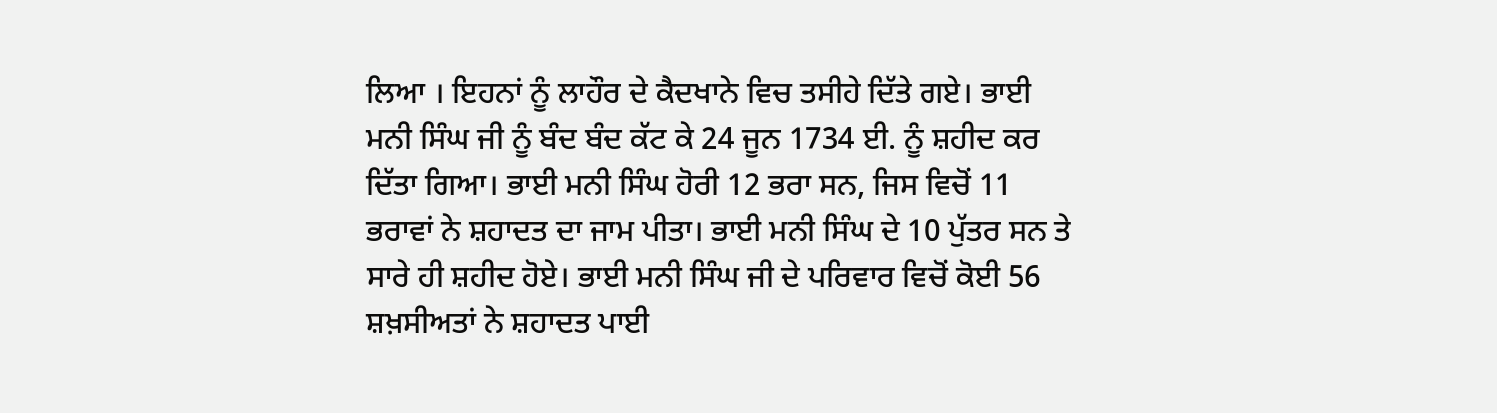ਲਿਆ । ਇਹਨਾਂ ਨੂੰ ਲਾਹੌਰ ਦੇ ਕੈਦਖਾਨੇ ਵਿਚ ਤਸੀਹੇ ਦਿੱਤੇ ਗਏ। ਭਾਈ ਮਨੀ ਸਿੰਘ ਜੀ ਨੂੰ ਬੰਦ ਬੰਦ ਕੱਟ ਕੇ 24 ਜੂਨ 1734 ਈ. ਨੂੰ ਸ਼ਹੀਦ ਕਰ ਦਿੱਤਾ ਗਿਆ। ਭਾਈ ਮਨੀ ਸਿੰਘ ਹੋਰੀ 12 ਭਰਾ ਸਨ, ਜਿਸ ਵਿਚੋਂ 11 ਭਰਾਵਾਂ ਨੇ ਸ਼ਹਾਦਤ ਦਾ ਜਾਮ ਪੀਤਾ। ਭਾਈ ਮਨੀ ਸਿੰਘ ਦੇ 10 ਪੁੱਤਰ ਸਨ ਤੇ ਸਾਰੇ ਹੀ ਸ਼ਹੀਦ ਹੋਏ। ਭਾਈ ਮਨੀ ਸਿੰਘ ਜੀ ਦੇ ਪਰਿਵਾਰ ਵਿਚੋਂ ਕੋਈ 56 ਸ਼ਖ਼ਸੀਅਤਾਂ ਨੇ ਸ਼ਹਾਦਤ ਪਾਈ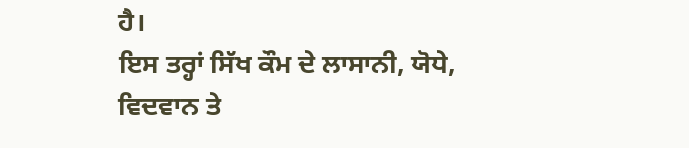ਹੈ।
ਇਸ ਤਰ੍ਹਾਂ ਸਿੱਖ ਕੌਮ ਦੇ ਲਾਸਾਨੀ, ਯੋਧੇ, ਵਿਦਵਾਨ ਤੇ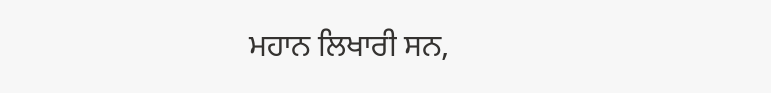ਮਹਾਨ ਲਿਖਾਰੀ ਸਨ,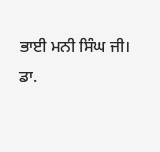ਭਾਈ ਮਨੀ ਸਿੰਘ ਜੀ।
ਡਾ.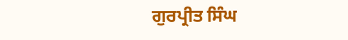ਗੁਰਪ੍ਰੀਤ ਸਿੰਘ